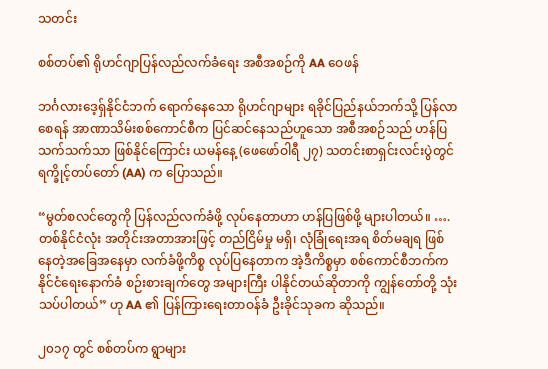သတင်း

စစ်တပ်၏ ရိုဟင်ဂျာပြန်လည်လက်ခံရေး အစီအစဉ်ကို AA ဝေဖန်

ဘင်္ဂလားဒေ့ရှ်နိုင်ငံဘက် ရောက်နေသော ရိုဟင်ဂျာများ ရခိုင်ပြည်နယ်ဘက်သို့ ပြန်လာစေရန် အာဏာသိမ်းစစ်ကောင်စီက ပြင်ဆင်နေသည်ဟူသော အစီအစဉ်သည် ဟန်ပြသက်သက်သာ ဖြစ်နိုင်ကြောင်း ယမန်နေ့ (ဖေဖော်ဝါရီ ၂၇) သတင်းစာရှင်းလင်းပွဲတွင် ရက္ခိုင့်တပ်တော် (AA) က ပြောသည်။

“မွတ်စလင်တွေကို ပြန်လည်လက်ခံဖို့ လုပ်နေတာဟာ ဟန်ပြဖြစ်ဖို့ များပါတယ်။ …. တစ်နိုင်ငံလုံး အတိုင်းအတာအားဖြင့် တည်ငြိမ်မှု မရှိ၊ လုံခြုံရေးအရ စိတ်မချရ ဖြစ်နေတဲ့အခြေအနေမှာ လက်ခံဖို့ကိစ္စ လုပ်ပြနေတာက အဲ့ဒီကိစ္စမှာ စစ်ကောင်စီဘက်က နိုင်ငံရေးနောက်ခံ စဉ်းစားချက်တွေ အများကြီး ပါနိုင်တယ်ဆိုတာကို ကျွန်တော်တို့ သုံးသပ်ပါတယ်” ဟု AA ၏ ပြန်ကြားရေးတာဝန်ခံ ဦးခိုင်သုခက ဆိုသည်။

၂၀၁၇ တွင် စစ်တပ်က ရွာများ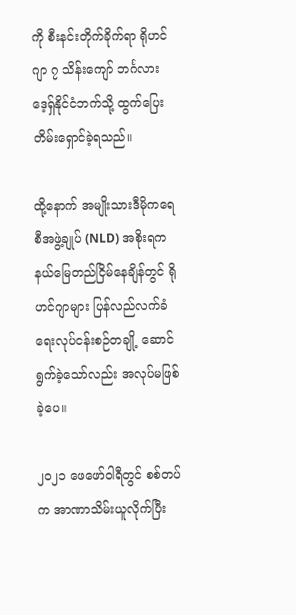ကို စီးနင်းတိုက်ခိုက်ရာ ရိုဟင်ဂျာ ၇ သိန်းကျော် ဘင်္ဂလားဒေ့ရှ်နိုင်ငံဘက်သို့ ထွက်ပြေးတိမ်းရှောင်ခဲ့ရသည်။

ထို့နောက် အမျိုးသားဒီမိုကရေစီအဖွဲ့ချုပ် (NLD) အစိုးရက နယ်မြေတည်ငြိမ်နေချိန်တွင် ရိုဟင်ဂျာများ ပြန်လည်လက်ခံရေးလုပ်ငန်းစဉ်တချို့ ဆောင်ရွက်ခဲ့သော်လည်း အလုပ်မဖြစ်ခဲ့ပေ။

၂၀၂၁ ဖေဖော်ဝါရီတွင် စစ်တပ်က အာဏာသိမ်းယူလိုက်ပြီး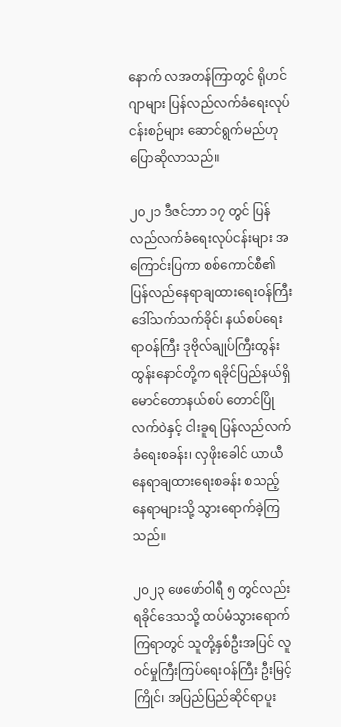နောက် လအတန်ကြာတွင် ရိုဟင်ဂျာများ ပြန်လည်လက်ခံရေးလုပ်ငန်းစဉ်များ ဆောင်ရွက်မည်ဟု ပြောဆိုလာသည်။

၂၀၂၁ ဒီဇင်ဘာ ၁၇ တွင် ပြန်လည်လက်ခံရေးလုပ်ငန်းများ အကြောင်းပြကာ စစ်ကောင်စီ၏ ပြန်လည်နေရာချထားရေးဝန်ကြီး ဒေါ်သက်သက်ခိုင်၊ နယ်စပ်ရေးရာဝန်ကြီး ဒုဗိုလ်ချုပ်ကြီးထွန်းထွန်းနောင်တို့က ရခိုင်ပြည်နယ်ရှိ မောင်တောနယ်စပ် တောင်ပြိုလက်ဝဲနှင့် ငါးခူရ ပြန်လည်လက်ခံရေးစခန်း၊ လှဖိုးခေါင် ယာယီနေရာချထားရေးစခန်း စသည့် နေရာများသို့ သွားရောက်ခဲ့ကြသည်။

၂၀၂၃ ဖေဖော်ဝါရီ ၅ တွင်လည်း ရခိုင်ဒေသသို့ ထပ်မံသွားရောက်ကြရာတွင် သူတို့နှစ်ဦးအပြင် လူဝင်မှုကြီးကြပ်ရေးဝန်ကြီး ဦးမြင့်ကြိုင်၊ အပြည်ပြည်ဆိုင်ရာပူး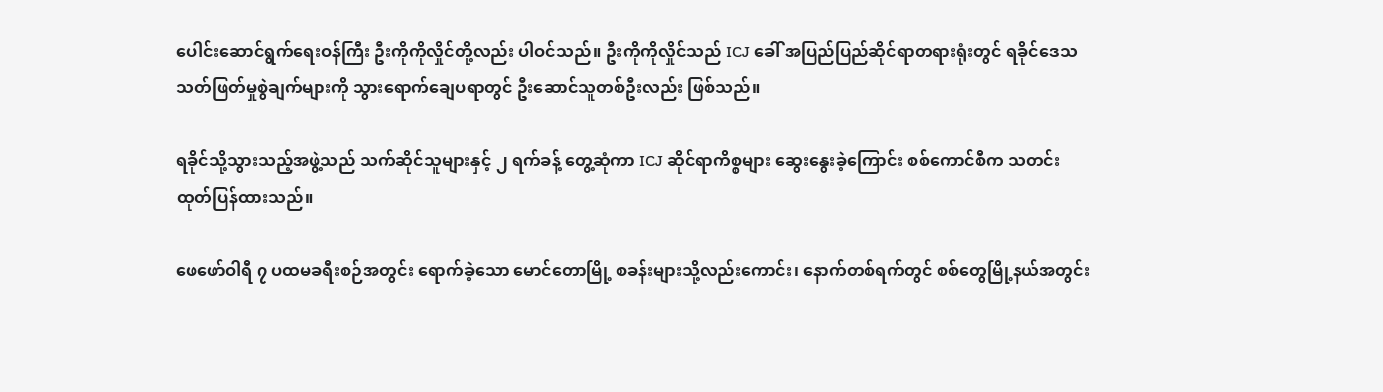ပေါင်းဆောင်ရွက်ရေးဝန်ကြီး ဦးကိုကိုလှိုင်တို့လည်း ပါဝင်သည်။ ဦးကိုကိုလှိုင်သည် ICJ ခေါ် အပြည်ပြည်ဆိုင်ရာတရားရုံးတွင် ရခိုင်ဒေသ သတ်ဖြတ်မှုစွဲချက်များကို သွားရောက်ချေပရာတွင် ဦးဆောင်သူတစ်ဦးလည်း ဖြစ်သည်။

ရခိုင်သို့သွားသည့်အဖွဲ့သည် သက်ဆိုင်သူများနှင့် ၂ ရက်ခန့် တွေ့ဆုံကာ ICJ ဆိုင်ရာကိစ္စများ ဆွေးနွေးခဲ့ကြောင်း စစ်ကောင်စီက သတင်းထုတ်ပြန်ထားသည်။

ဖေဖော်ဝါရီ ၇ ပထမခရီးစဉ်အတွင်း ရောက်ခဲ့သော မောင်တောမြို့ စခန်းများသို့လည်းကောင်း၊ နောက်တစ်ရက်တွင် စစ်တွေမြို့နယ်အတွင်း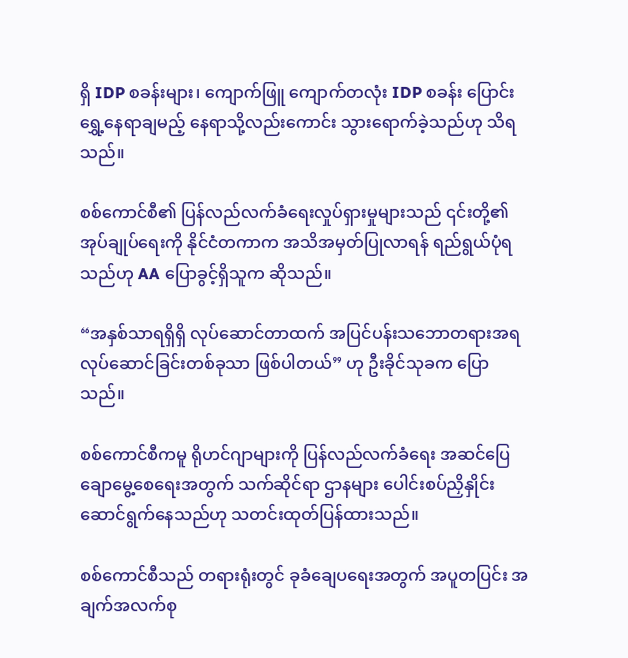ရှိ IDP စခန်းများ၊ ကျောက်ဖြူ ကျောက်တလုံး IDP စခန်း ပြောင်းရွှေ့နေရာချမည့် နေရာသို့လည်းကောင်း သွားရောက်ခဲ့သည်ဟု သိရသည်။

စစ်ကောင်စီ၏ ပြန်လည်လက်ခံရေးလှုပ်ရှားမှုများသည် ၎င်းတို့၏ အုပ်ချုပ်ရေးကို နိုင်ငံတကာက အသိအမှတ်ပြုလာရန် ရည်ရွယ်ပုံရသည်ဟု AA ပြောခွင့်ရှိသူက ဆိုသည်။

“အနှစ်သာရရှိရှိ လုပ်ဆောင်တာထက် အပြင်ပန်းသဘောတရားအရ လုပ်ဆောင်ခြင်းတစ်ခုသာ ဖြစ်ပါတယ်” ဟု ဦးခိုင်သုခက ပြောသည်။

စစ်ကောင်စီကမူ ရိုဟင်ဂျာများကို ပြန်လည်လက်ခံရေး အဆင်ပြေချောမွေ့စေရေးအတွက် သက်ဆိုင်ရာ ဌာနများ ပေါင်းစပ်ညှိနှိုင်း ဆောင်ရွက်နေသည်ဟု သတင်းထုတ်ပြန်ထားသည်။

စစ်ကောင်စီသည် တရားရုံးတွင် ခုခံချေပရေးအတွက် အပူတပြင်း အချက်အလက်စု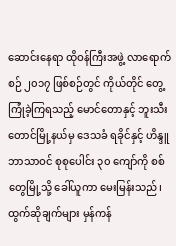ဆောင်းနေရာ ထိုဝန်ကြီးအဖွဲ့ လာရောက်စဉ် ၂၀၁၇ ဖြစ်စဉ်တွင် ကိုယ်တိုင် တွေ့ကြုံခဲ့ကြရသည့် မောင်တောနှင့် ဘူးသီးတောင်မြို့နယ်မှ ဒေသခံ ရခိုင်နှင့် ဟိန္ဒူဘာသာဝင် စုစုပေါင်း ၃၀ ကျော်ကို စစ်တွေမြို့သို့ ခေါ်ယူကာ မေးမြန်းသည်၊ ထွက်ဆိုချက်များ မှန်ကန်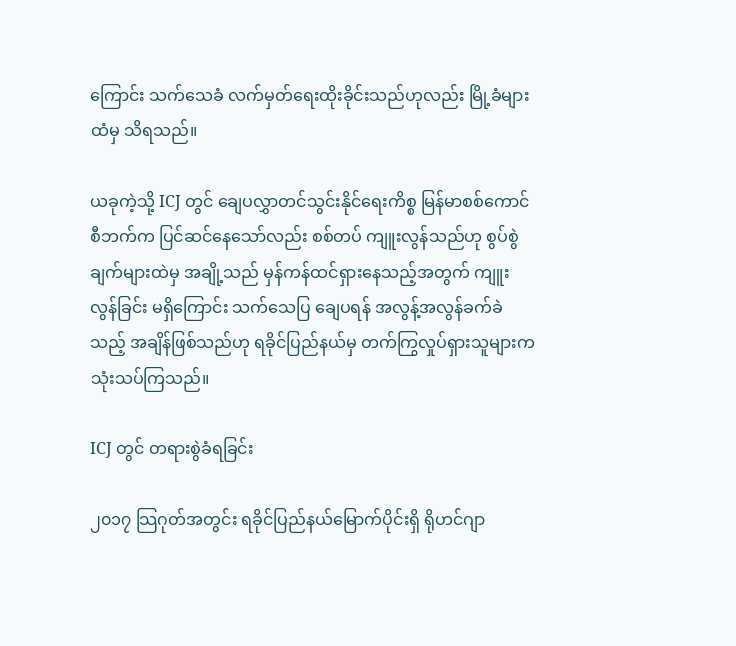ကြောင်း သက်သေခံ လက်မှတ်ရေးထိုးခိုင်းသည်ဟုလည်း မြို့ခံများထံမှ သိရသည်။

ယခုကဲ့သို့ ICJ တွင် ချေပလွှာတင်သွင်းနိုင်ရေးကိစ္စ မြန်မာစစ်ကောင်စီဘက်က ပြင်ဆင်နေသော်လည်း စစ်တပ် ကျူးလွန်သည်ဟု စွပ်စွဲချက်များထဲမှ အချို့သည် မှန်ကန်ထင်ရှားနေသည့်အတွက် ကျူးလွန်ခြင်း မရှိကြောင်း သက်သေပြ ချေပရန် အလွန့်အလွန်ခက်ခဲသည့် အချိန်ဖြစ်သည်ဟု ရခိုင်ပြည်နယ်မှ တက်ကြွလှုပ်ရှားသူများက သုံးသပ်ကြသည်။

ICJ တွင် တရားစွဲခံရခြင်း

၂၀၁၇ သြဂုတ်အတွင်း ရခိုင်ပြည်နယ်မြောက်ပိုင်းရှိ ရိုဟင်ဂျာ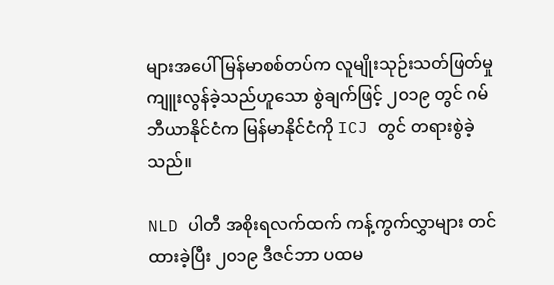များအပေါ် မြန်မာစစ်တပ်က လူမျိုးသုဉ်းသတ်ဖြတ်မှု ကျူးလွန်ခဲ့သည်ဟူသော စွဲချက်ဖြင့် ၂၀၁၉ တွင် ဂမ်ဘီယာနိုင်ငံက မြန်မာနိုင်ငံကို ICJ တွင် တရားစွဲခဲ့သည်။

NLD ပါတီ အစိုးရလက်ထက် ကန့်ကွက်လွှာများ တင်ထားခဲ့ပြီး ၂၀၁၉ ဒီဇင်ဘာ ပထမ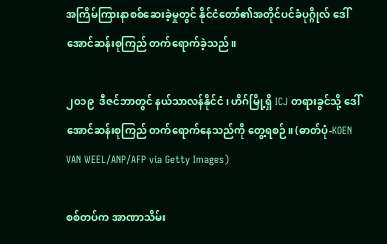အကြိမ်ကြားနာစစ်ဆေးခဲ့မှုတွင် နိုင်ငံတော်၏အတိုင်ပင်ခံပုဂ္ဂိုလ် ဒေါ်အောင်ဆန်းစုကြည် တက်ရောက်ခဲ့သည်။

၂၀၁၉  ဒီဇင်ဘာတွင် နယ်သာလန်နိုင်ငံ၊ ဟိဂ်မြို့ရှိ ICJ တရားခွင်သို့ ဒေါ်အောင်ဆန်းစုကြည် တက်ရောက်နေသည်ကို တွေ့ရစဉ်။ (ဓာတ်ပုံ-KOEN VAN WEEL/ANP/AFP via Getty Images)

စစ်တပ်က အာဏာသိမ်း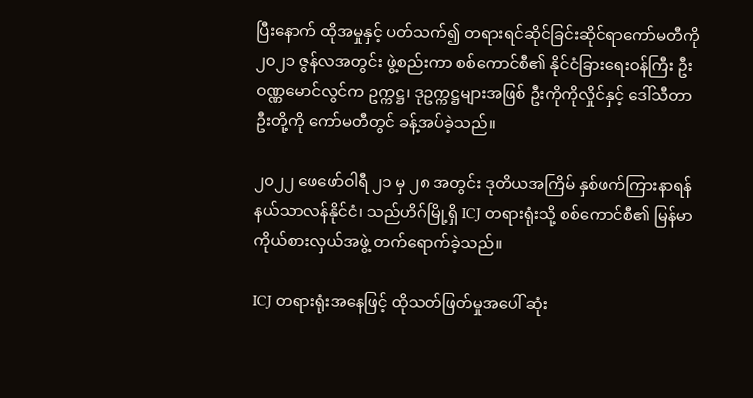ပြီးနောက် ထိုအမှုနှင့် ပတ်သက်၍ တရားရင်ဆိုင်ခြင်းဆိုင်ရာကော်မတီကို ၂၀၂၁ ဇွန်လအတွင်း ဖွဲ့စည်းကာ စစ်ကောင်စီ၏ နိုင်ငံခြားရေးဝန်ကြီး ဦးဝဏ္ဏမောင်လွင်က ဥက္ကဋ္ဌ၊ ဒုဥက္ကဋ္ဌများအဖြစ် ဦးကိုကိုလှိုင်နှင့် ဒေါ်သီတာဦးတို့ကို ကော်မတီတွင် ခန့်အပ်ခဲ့သည်။

၂၀၂၂ ဖေဖော်ဝါရီ ၂၁ မှ ၂၈ အတွင်း ဒုတိယအကြိမ် နှစ်ဖက်ကြားနာရန် နယ်သာလန်နိုင်ငံ၊ သည်ဟိဂ်မြို့ရှိ ICJ တရားရုံးသို့ စစ်ကောင်စီ၏ မြန်မာကိုယ်စားလှယ်အဖွဲ့ တက်ရောက်ခဲ့သည်။

ICJ တရားရုံးအနေဖြင့် ထိုသတ်ဖြတ်မှုအပေါ် ဆုံး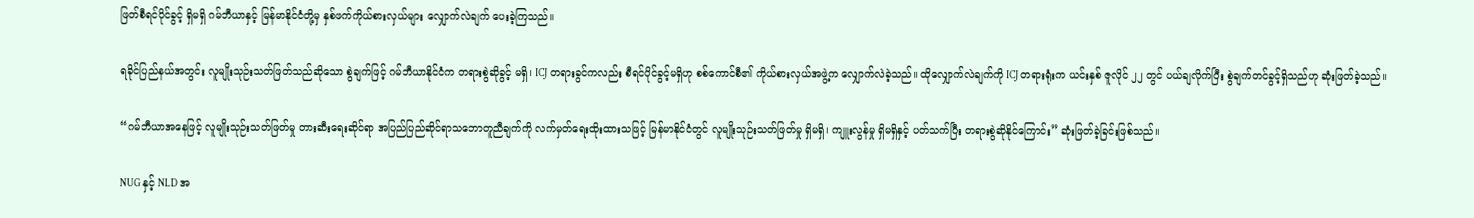ဖြတ်စီရင်ပိုင်ခွင့် ရှိမရှိ ဂမ်ဘီယာနှင့် မြန်မာနိုင်ငံတို့မှ နှစ်ဖက်ကိုယ်စားလှယ်များ လျှောက်လဲချက် ပေးခဲ့ကြသည်။

ရခိုင်ပြည်နယ်အတွင်း လူမျိုးသုဉ်းသတ်ဖြတ်သည်ဆိုသော စွဲချက်ဖြင့် ဂမ်ဘီယာနိုင်ငံက တရားစွဲဆိုခွင့် မရှိ၊ ICJ တရားခွင်ကလည်း စီရင်ပိုင်ခွင့်မရှိဟု စစ်ကောင်စီ၏ ကိုယ်စားလှယ်အဖွဲ့က လျှောက်လဲခဲ့သည်။ ထိုလျှောက်လဲချက်ကို ICJ တရားရုံးက ယင်းနှစ် ဇူလိုင် ၂၂ တွင် ပယ်ချလိုက်ပြီး စွဲချက်တင်ခွင့်ရှိသည်ဟု ဆုံးဖြတ်ခဲ့သည်။

“ဂမ်ဘီယာအနေဖြင့် လူမျိုးသုဉ်းသတ်ဖြတ်မှု တားဆီးရေးဆိုင်ရာ အပြည်ပြည်ဆိုင်ရာသဘောတူညီချက်ကို လက်မှတ်ရေးထိုးထားသဖြင့် မြန်မာနိုင်ငံတွင် လူမျိုးသုဉ်းသတ်ဖြတ်မှု ရှိမရှိ၊ ကျူးလွန်မှု ရှိမရှိနှင့် ပတ်သက်ပြီး တရားစွဲဆိုနိုင်ကြောင်း” ဆုံးဖြတ်ခဲ့ခြင်းဖြစ်သည်။

NUG နှင့် NLD အ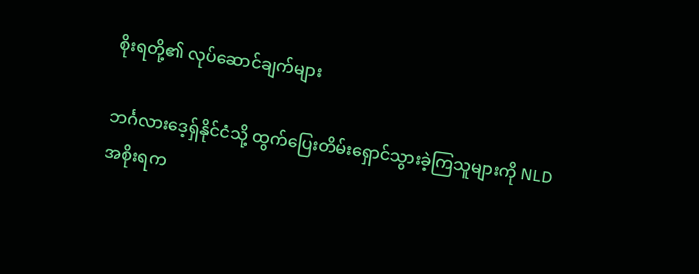စိုးရတို့၏ လုပ်ဆောင်ချက်များ

ဘင်္ဂလားဒေ့ရှ်နိုင်ငံသို့ ထွက်ပြေးတိမ်းရှောင်သွားခဲ့ကြသူများကို NLD အစိုးရက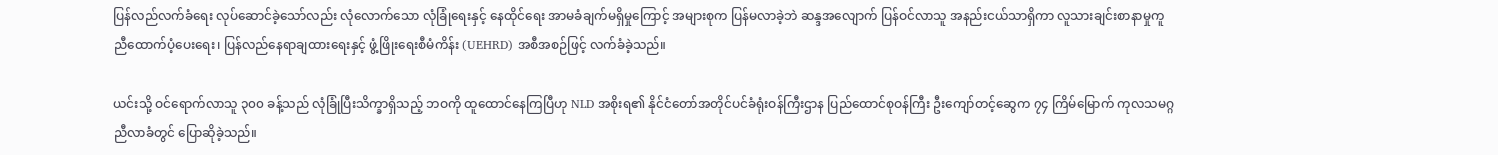ပြန်လည်လက်ခံရေး လုပ်ဆောင်ခဲ့သော်လည်း လုံလောက်သော လုံခြုံရေးနှင့် နေထိုင်ရေး အာမခံချက်မရှိမှုကြောင့် အများစုက ပြန်မလာခဲ့ဘဲ ဆန္ဒအလျောက် ပြန်ဝင်လာသူ အနည်းငယ်သာရှိကာ လူသားချင်းစာနာမှုကူညီထောက်ပံ့ပေးရေး၊ ပြန်လည်နေရာချထားရေးနှင့် ဖွံ့ဖြိုးရေးစီမံကိန်း (UEHRD) အစီအစဉ်ဖြင့် လက်ခံခဲ့သည်။

ယင်းသို့ ဝင်ရောက်လာသူ ၃၀၀ ခန့်သည် လုံခြုံပြီးသိက္ခာရှိသည့် ဘဝကို ထူထောင်နေကြပြီဟု NLD အစိုးရ၏ နိုင်ငံတော်အတိုင်ပင်ခံရုံးဝန်ကြီးဌာန ပြည်ထောင်စုဝန်ကြီး ဦးကျော်တင့်ဆွေက ၇၄ ကြိမ်မြောက် ကုလသမဂ္ဂညီလာခံတွင် ပြောဆိုခဲ့သည်။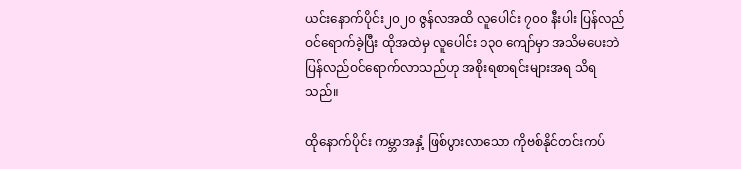ယင်းနောက်ပိုင်း၂၀၂၀ ဇွန်လအထိ လူပေါင်း ၇၀၀ နီးပါး ပြန်လည်ဝင်ရောက်ခဲ့ပြီး ထိုအထဲမှ လူပေါင်း ၁၃၀ ကျော်မှာ အသိမပေးဘဲ ပြန်လည်ဝင်ရောက်လာသည်ဟု အစိုးရစာရင်းများအရ သိရသည်။

ထိုနောက်ပိုင်း ကမ္ဘာအနှံ့ ဖြစ်ပွားလာသော ကိုဗစ်နိုင်တင်းကပ်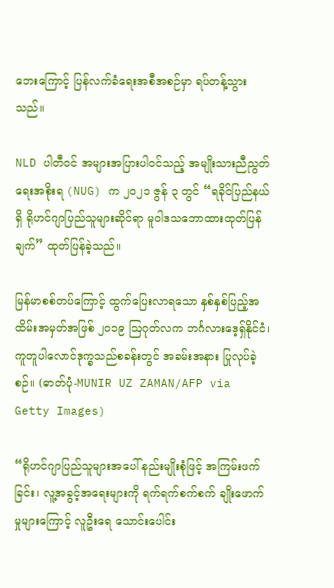ဘေးကြောင့် ပြန်လက်ခံရေးအစီအစဉ်မှာ ရပ်တန့်သွားသည်။

NLD ပါတီဝင် အများအပြားပါဝင်သည့် အမျိုးသားညီညွတ်ရေးအစိုးရ (NUG) က ၂၀၂၁ ဇွန် ၃ တွင် “ရခိုင်ပြည်နယ်ရှိ ရိုဟင်ဂျာပြည်သူများဆိုင်ရာ မူဝါဒသဘောထားထုတ်ပြန်ချက်” ထုတ်ပြန်ခဲ့သည်။

မြန်မာစစ်တပ်ကြောင့် ထွက်ပြေးလာရသော နှစ်နှစ်ပြည့်အထိမ်းအမှတ်အဖြစ် ၂၀၁၉ ဩဂုတ်လက ဘင်္ဂလားဒေ့ရှ်နိုင်ငံ၊ ကူတူပါလောင်ဒုက္ခသည်စခန်းတွင် အခမ်းအနား ပြုလုပ်ခဲ့စဉ်။ (ဓာတ်ပုံ-MUNIR UZ ZAMAN/AFP via Getty Images)

“ရိုဟင်ဂျာပြည်သူများအပေါ် နည်းမျိုးစုံဖြင့် အကြမ်းဖက်ခြင်း၊ လူ့အခွင့်အရေးများကို ရက်ရက်စက်စက် ချိုးဖောက်မှုများကြောင့် လူဦးရေ သောင်းပေါင်း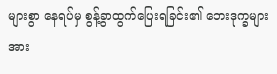များစွာ နေရပ်မှ စွန့်ခွာထွက်ပြေးရခြင်း၏ ဘေးဒုက္ခများအား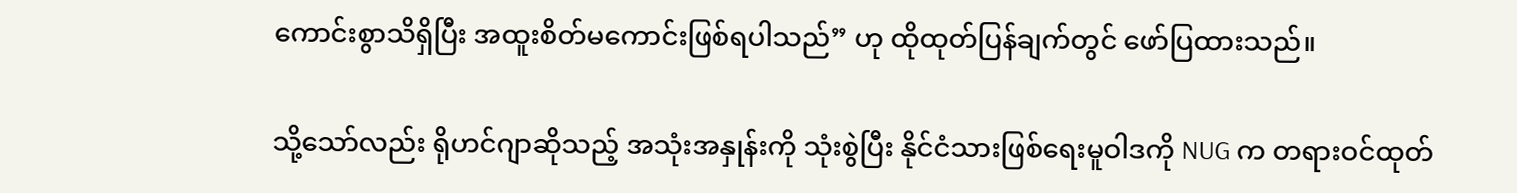ကောင်းစွာသိရှိပြီး အထူးစိတ်မကောင်းဖြစ်ရပါသည်” ဟု ထိုထုတ်ပြန်ချက်တွင် ဖော်ပြထားသည်။

သို့သော်လည်း ရိုဟင်ဂျာဆိုသည့် အသုံးအနှုန်းကို သုံးစွဲပြီး နိုင်ငံသားဖြစ်ရေးမူဝါဒကို NUG က တရားဝင်ထုတ်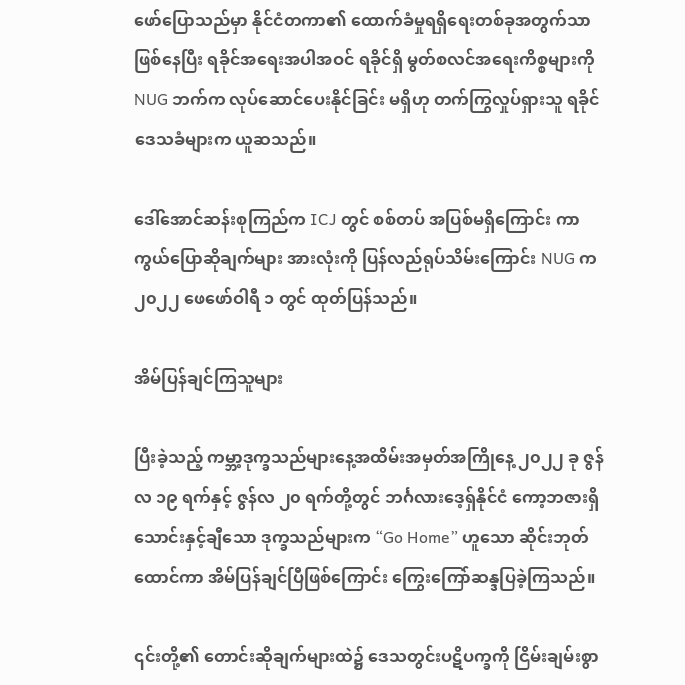ဖော်ပြောသည်မှာ နိုင်ငံတကာ၏ ထောက်ခံမှုရရှိရေးတစ်ခုအတွက်သာ ဖြစ်နေပြီး ရခိုင်အရေးအပါအဝင် ရခိုင်ရှိ မွတ်စလင်အရေးကိစ္စများကို NUG ဘက်က လုပ်ဆောင်ပေးနိုင်ခြင်း မရှိဟု တက်ကြွလှုပ်ရှားသူ ရခိုင်ဒေသခံများက ယူဆသည်။

ဒေါ်အောင်ဆန်းစုကြည်က ICJ တွင် စစ်တပ် အပြစ်မရှိကြောင်း ကာကွယ်ပြောဆိုချက်များ အားလုံးကို ပြန်လည်ရုပ်သိမ်းကြောင်း NUG က ၂၀၂၂ ဖေဖော်ဝါရီ ၁ တွင် ထုတ်ပြန်သည်။

အိမ်ပြန်ချင်ကြသူများ

ပြီးခဲ့သည့် ကမ္ဘာ့ဒုက္ခသည်များနေ့အထိမ်းအမှတ်အကြိုနေ့ ၂၀၂၂ ခု ဇွန်လ ၁၉ ရက်နှင့် ဇွန်လ ၂၀ ရက်တို့တွင် ဘင်္ဂလားဒေ့ရှ်နိုင်ငံ ကော့ဘဇားရှိ သောင်းနှင့်ချီသော ဒုက္ခသည်များက “Go Home” ဟူသော ဆိုင်းဘုတ်ထောင်ကာ အိမ်ပြန်ချင်ပြီဖြစ်ကြောင်း ကြွေးကြော်ဆန္ဒပြခဲ့ကြသည်။

၎င်းတို့၏ တောင်းဆိုချက်များထဲ၌ ဒေသတွင်းပဋိပက္ခကို ငြိမ်းချမ်းစွာ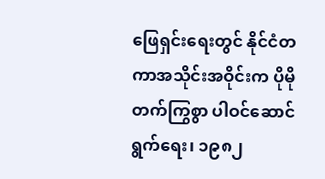ဖြေရှင်းရေးတွင် နိုင်ငံတကာအသိုင်းအဝိုင်းက ပိုမိုတက်ကြွစွာ ပါဝင်ဆောင်ရွက်ရေး၊ ၁၉၈၂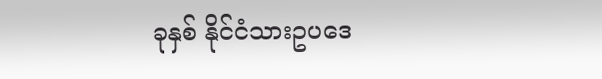ခုနှစ် နိုင်ငံသားဥပဒေ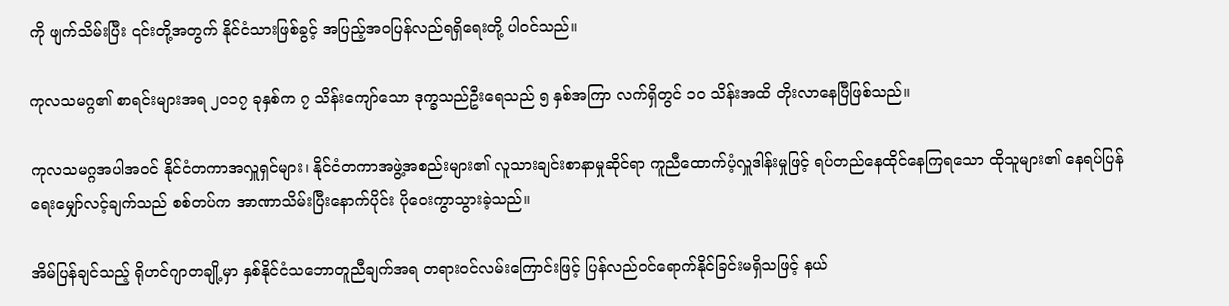ကို ဖျက်သိမ်းပြီး ၎င်းတို့အတွက် နိုင်ငံသားဖြစ်ခွင့် အပြည့်အဝပြန်လည်ရရှိရေးတို့ ပါဝင်သည်။

ကုလသမဂ္ဂ၏ စာရင်းများအရ ၂၀၁၇ ခုနှစ်က ၇ သိန်းကျော်သော ဒုက္ခသည်ဦးရေသည် ၅ နှစ်အကြာ လက်ရှိတွင် ၁၀ သိန်းအထိ တိုးလာနေပြီဖြစ်သည်။

ကုလသမဂ္ဂအပါအဝင် နိုင်ငံတကာအလှူရှင်များ၊ နိုင်ငံတကာအဖွဲ့အစည်းများ၏ လူသားချင်းစာနာမှုဆိုင်ရာ ကူညီထောက်ပံ့လှူဒါန်းမှုဖြင့် ရပ်တည်နေထိုင်နေကြရသော ထိုသူများ၏ နေရပ်ပြန်ရေးမျှော်လင့်ချက်သည် စစ်တပ်က အာဏာသိမ်းပြီးနောက်ပိုင်း ပိုဝေးကွာသွားခဲ့သည်။

အိမ်ပြန်ချင်သည့် ရိုဟင်ဂျာတချို့မှာ နှစ်နိုင်ငံသဘောတူညီချက်အရ တရားဝင်လမ်းကြောင်းဖြင့် ပြန်လည်ဝင်ရောက်နိုင်ခြင်းမရှိသဖြင့် နယ်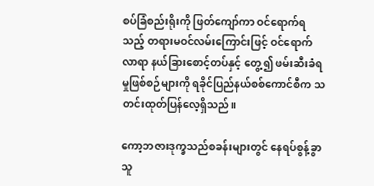စပ်ခြံစည်းရိုးကို ဖြတ်ကျော်ကာ ဝင်ရောက်ရသည့် တရားမဝင်လမ်းကြောင်းဖြင့် ဝင်ရောက်လာရာ နယ်ခြားစောင့်တပ်နှင့် တွေ့၍ ဖမ်းဆီးခံရမှုဖြစ်စဉ်များကို ရခိုင်ပြည်နယ်စစ်ကောင်စီက သတင်းထုတ်ပြန်လေ့ရှိသည်။

ကော့ဘဇားဒုက္ခသည်စခန်းများတွင် နေရပ်စွန့်ခွာသူ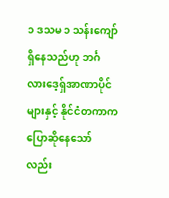၁ ဒသမ ၁ သန်းကျော် ရှိနေသည်ဟု ဘင်္ဂလားဒေ့ရှ်အာဏာပိုင်များနှင့် နိုင်ငံတကာက ပြောဆိုနေသော်လည်း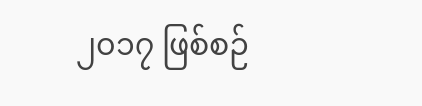၂၀၁၇ ဖြစ်စဉ်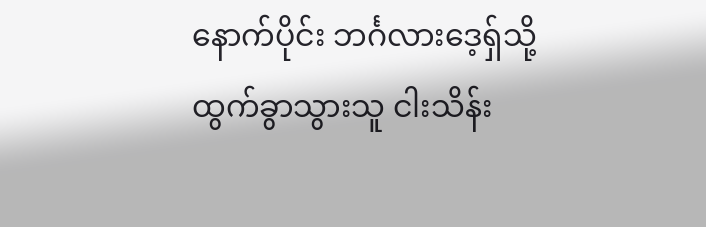နောက်ပိုင်း ဘင်္ဂလားဒေ့ရှ်သို့ ထွက်ခွာသွားသူ ငါးသိန်း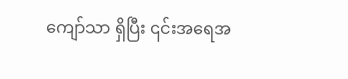ကျော်သာ ရှိပြီး ၎င်းအရေအ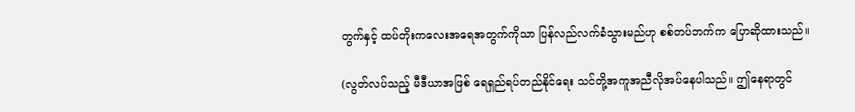တွက်နှင့် ထပ်တိုးကလေးအရေအတွက်ကိုသာ ပြန်လည်လက်ခံသွားမည်ဟု စစ်တပ်ဘက်က ပြောဆိုထားသည်။

(လွတ်လပ်သည့် မီဒီယာအဖြစ် ရေရှည်ရပ်တည်နိုင်ရေး သင်တို့အကူအညီလိုအပ်နေပါသည်။ ဤနေရာတွင်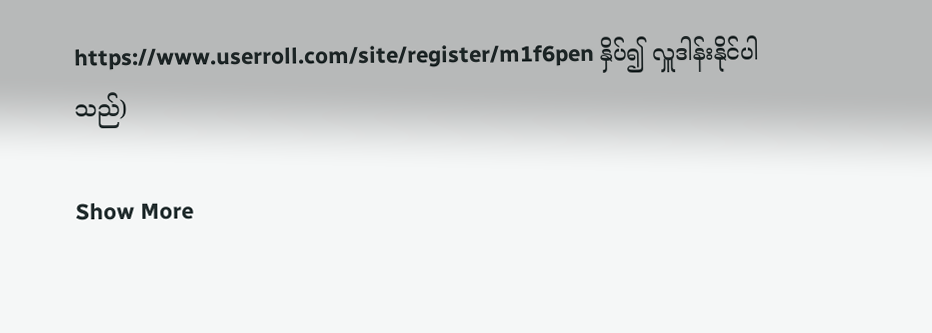https://www.userroll.com/site/register/m1f6pen နှိပ်၍ လှူဒါန်းနိုင်ပါသည်)

Show More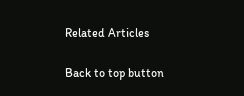Related Articles

Back to top button